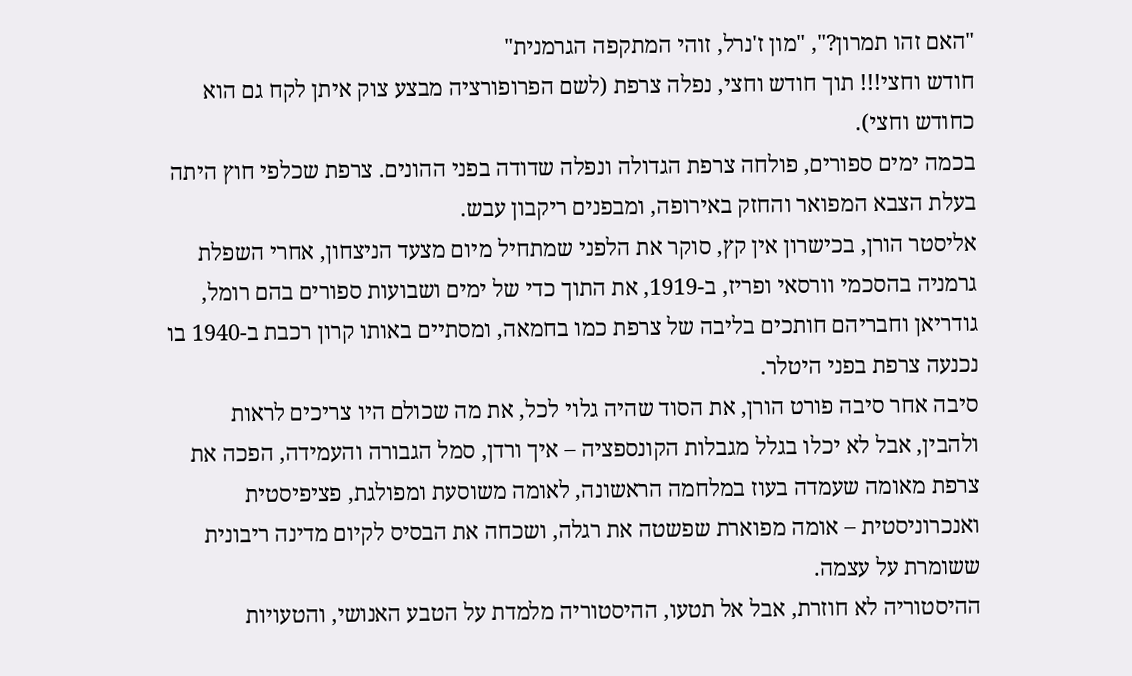"האם זהו תמרון?", "מון ז'נרל, זוהי המתקפה הגרמנית"
חודש וחצי!!! תוך חודש וחצי, נפלה צרפת (לשם הפרופורציה מבצע צוק איתן לקח גם הוא כחודש וחצי).
בכמה ימים ספורים, פולחה צרפת הגדולה ונפלה שדודה בפני ההונים. צרפת שכלפי חוץ היתה בעלת הצבא המפואר והחזק באירופה, ומבפנים ריקבון עבש.
אליסטר הורן, בכישרון אין קץ, סוקר את הלפני שמתחיל מיום מצעד הניצחון, אחרי השפלת גרמניה בהסכמי וורסאי ופריז, ב-1919, את התוך כדי של ימים ושבועות ספורים בהם רומל, גודריאן וחבריהם חותכים בליבה של צרפת כמו בחמאה, ומסתיים באותו קרון רכבת ב-1940 בו נכנעה צרפת בפני היטלר.
סיבה אחר סיבה פורט הורן, את הסוד שהיה גלוי לכל, את מה שכולם היו צריכים לראות ולהבין, אבל לא יכלו בגלל מגבלות הקונספציה – איך ורדן, סמל הגבורה והעמידה, הפכה את צרפת מאומה שעמדה בעוז במלחמה הראשונה, לאומה משוסעת ומפולגת, פציפיסטית ואנכרוניסטית – אומה מפוארת שפשטה את רגלה, ושכחה את הבסיס לקיום מדינה ריבונית ששומרת על עצמה.
ההיסטוריה לא חוזרת, אבל אל תטעו, ההיסטוריה מלמדת על הטבע האנושי, והטעויות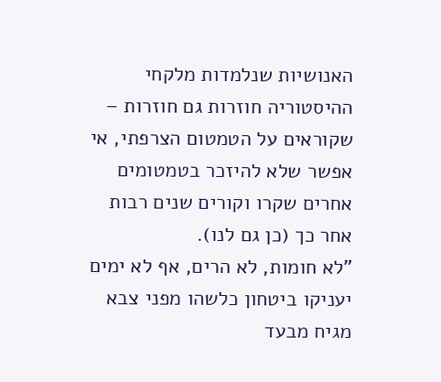האנושיות שנלמדות מלקחי ההיסטוריה חוזרות גם חוזרות – שקוראים על הטמטום הצרפתי, אי אפשר שלא להיזכר בטמטומים אחרים שקרו וקורים שנים רבות אחר כך (כן גם לנו).
"לא חומות, לא הרים, אף לא ימים יעניקו ביטחון כלשהו מפני צבא מגיח מבעד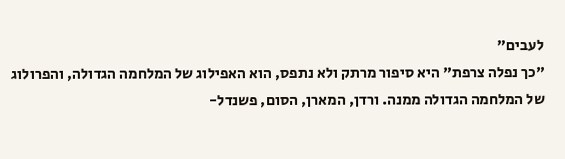לעבים"
"כך נפלה צרפת" היא סיפור מרתק ולא נתפס, הוא האפילוג של המלחמה הגדולה, והפרולוג של המלחמה הגדולה ממנה. ורדן, המארן, הסום, פשנדל-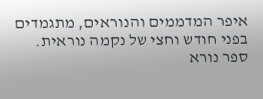איפר המדממים והנוראים, מתגמדים בפני חודש וחצי של נקמה נוראית.
ספר נורא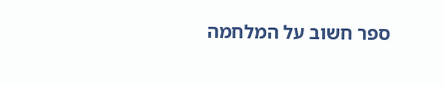ספר חשוב על המלחמה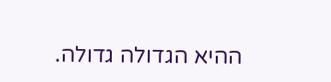ההיא הגדולה גדולה.